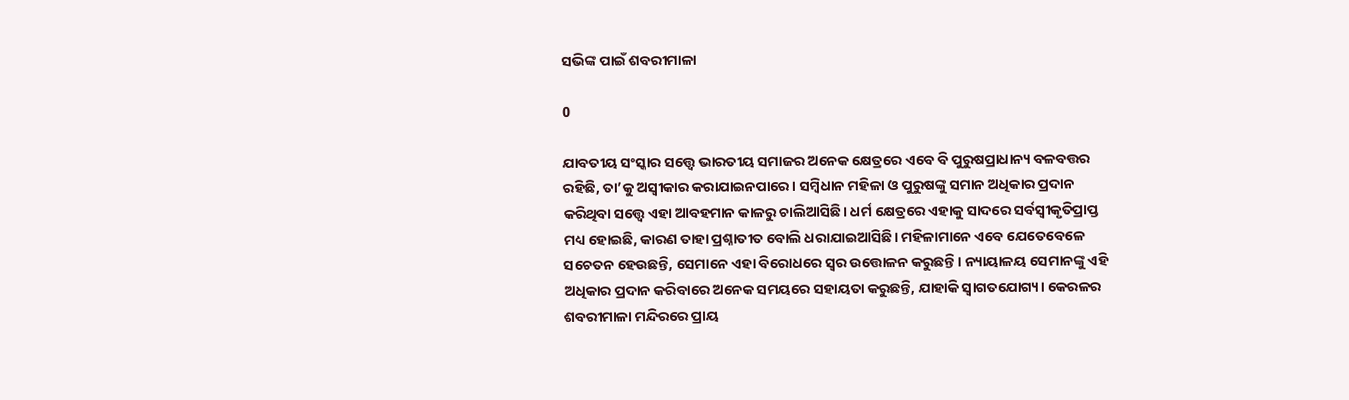ସଭିଙ୍କ ପାଇଁ ଶବରୀମାଳା

0

ଯାବତୀୟ ସଂସ୍କାର ସତ୍ତ୍ବେ ଭାରତୀୟ ସମାଜର ଅନେକ କ୍ଷେତ୍ରରେ ଏବେ ବି ପୁରୁଷପ୍ରାଧାନ୍ୟ ବଳବତ୍ତର ରହିଛି, ତା’କୁ ଅସ୍ବୀକାର କରାଯାଇନପାରେ। ସମ୍ବିଧାନ ମହିଳା ଓ ପୁରୁଷଙ୍କୁ ସମାନ ଅଧିକାର ପ୍ରଦାନ କରିଥିବା ସତ୍ତ୍ବେ ଏହା ଆବହମାନ କାଳରୁ ଚାଲିଆସିଛି। ଧର୍ମ କ୍ଷେତ୍ରରେ ଏହାକୁ ସାଦରେ ସର୍ବସ୍ବୀକୃତିପ୍ରାପ୍ତ ମଧ୍ୟ ହୋଇଛି, କାରଣ ତାହା ପ୍ରଶ୍ନାତୀତ ବୋଲି ଧରାଯାଇଆସିଛି। ମହିଳାମାନେ ଏବେ ଯେତେବେଳେ ସଚେତନ ହେଉଛନ୍ତି, ସେମାନେ ଏହା ବିରୋଧରେ ସ୍ବର ଉତ୍ତୋଳନ କରୁଛନ୍ତି। ନ୍ୟାୟାଳୟ ସେମାନଙ୍କୁ ଏହି ଅଧିକାର ପ୍ରଦାନ କରିବାରେ ଅନେକ ସମୟରେ ସହାୟତା କରୁଛନ୍ତି, ଯାହାକି ସ୍ବାଗତଯୋଗ୍ୟ। କେରଳର ଶବରୀମାଳା ମନ୍ଦିରରେ ପ୍ରାୟ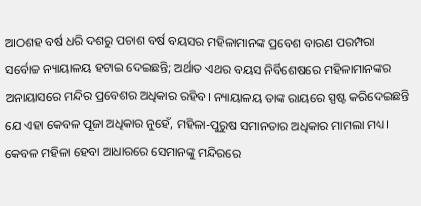ଆଠଶହ ବର୍ଷ ଧରି ଦଶରୁ ପଚାଶ ବର୍ଷ ବୟସର ମହିଳାମାନଙ୍କ ପ୍ରବେଶ ବାରଣ ପରମ୍ପରା ସର୍ବୋଚ୍ଚ ନ୍ୟାୟାଳୟ ହଟାଇ ଦେଇଛନ୍ତି; ଅର୍ଥାତ ଏଥର ବୟସ ନିର୍ବିଶେଷରେ ମହିଳାମାନଙ୍କର ଅନାୟାସରେ ମନ୍ଦିର ପ୍ରବେଶର ଅଧିକାର ରହିବ। ନ୍ୟାୟାଳୟ ତାଙ୍କ ରାୟରେ ସ୍ପଷ୍ଟ କରିଦେଇଛନ୍ତି ଯେ ଏହା କେବଳ ପୂଜା ଅଧିକାର ନୁହେଁ, ମହିଳା-ପୁରୁଷ ସମାନତାର ଅଧିକାର ମାମଲା ମଧ୍ୟ। କେବଳ ମହିଳା ହେବା ଆଧାରରେ ସେମାନଙ୍କୁ ମନ୍ଦିରରେ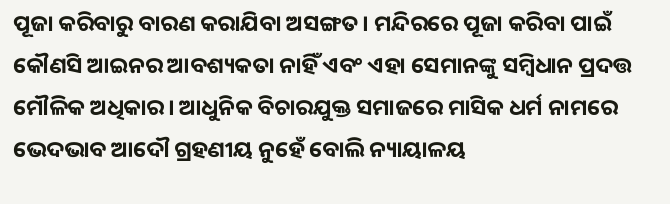ପୂଜା କରିବାରୁ ବାରଣ କରାଯିବା ଅସଙ୍ଗତ। ମନ୍ଦିରରେ ପୂଜା କରିବା ପାଇଁ କୌଣସି ଆଇନର ଆବଶ୍ୟକତା ନାହିଁ ଏବଂ ଏହା ସେମାନଙ୍କୁ ସମ୍ବିଧାନ ପ୍ରଦତ୍ତ ମୌଳିକ ଅଧିକାର। ଆଧୁନିକ ବିଚାରଯୁକ୍ତ ସମାଜରେ ମାସିକ ଧର୍ମ ନାମରେ ଭେଦଭାବ ଆଦୌ ଗ୍ରହଣୀୟ ନୁହେଁ ବୋଲି ନ୍ୟାୟାଳୟ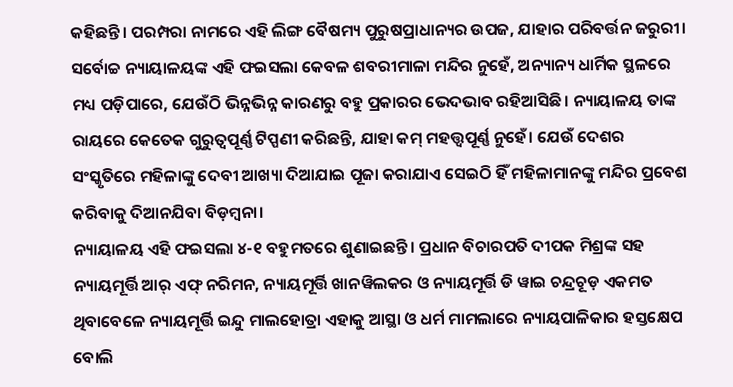କହିଛନ୍ତି। ପରମ୍ପରା ନାମରେ ଏହି ଲିଙ୍ଗ ବୈଷମ୍ୟ ପୁରୁଷପ୍ରାଧାନ୍ୟର ଉପଜ, ଯାହାର ପରିବର୍ତ୍ତନ ଜରୁରୀ। ସର୍ବୋଚ୍ଚ ନ୍ୟାୟାଳୟଙ୍କ ଏହି ଫଇସଲା କେବଳ ଶବରୀମାଳା ମନ୍ଦିର ନୁହେଁ, ଅନ୍ୟାନ୍ୟ ଧାର୍ମିକ ସ୍ଥଳରେ ମଧ୍ୟ ପଡ଼ିପାରେ, ଯେଉଁଠି ଭିନ୍ନଭିନ୍ନ କାରଣରୁ ବହୁ ପ୍ରକାରର ଭେଦଭାବ ରହିଆସିଛି। ନ୍ୟାୟାଳୟ ତାଙ୍କ ରାୟରେ କେତେକ ଗୁରୁତ୍ବପୂର୍ଣ୍ଣ ଟିପ୍ପଣୀ କରିଛନ୍ତି, ଯାହା କମ୍ ମହତ୍ତ୍ବପୂର୍ଣ୍ଣ ନୁହେଁ। ଯେଉଁ ଦେଶର ସଂସ୍କୃତିରେ ମହିଳାଙ୍କୁ ଦେବୀ ଆଖ୍ୟା ଦିଆଯାଇ ପୂଜା କରାଯାଏ ସେଇଠି ହିଁ ମହିଳାମାନଙ୍କୁ ମନ୍ଦିର ପ୍ରବେଶ କରିବାକୁ ଦିଆନଯିବା ବିଡ଼ମ୍ବନା।
ନ୍ୟାୟାଳୟ ଏହି ଫଇସଲା ୪-୧ ବହୁମତରେ ଶୁଣାଇଛନ୍ତି। ପ୍ରଧାନ ବିଚାରପତି ଦୀପକ ମିଶ୍ରଙ୍କ ସହ ନ୍ୟାୟମୂର୍ତ୍ତି ଆର୍ ଏଫ୍ ନରିମନ, ନ୍ୟାୟମୂର୍ତ୍ତି ଖାନୱିଲକର ଓ ନ୍ୟାୟମୂର୍ତ୍ତି ଡି ୱାଇ ଚନ୍ଦ୍ରଚୂଡ଼ ଏକମତ ଥିବାବେଳେ ନ୍ୟାୟମୂର୍ତ୍ତି ଇନ୍ଦୁ ମାଲହୋତ୍ରା ଏହାକୁ ଆସ୍ଥା ଓ ଧର୍ମ ମାମଲାରେ ନ୍ୟାୟପାଳିକାର ହସ୍ତକ୍ଷେପ ବୋଲି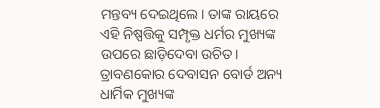ମନ୍ତବ୍ୟ ଦେଇଥିଲେ। ତାଙ୍କ ରାୟରେ ଏହି ନିଷ୍ପତ୍ତିକୁ ସମ୍ପୃକ୍ତ ଧର୍ମର ମୁଖ୍ୟଙ୍କ ଉପରେ ଛାଡ଼ିଦେବା ଉଚିତ। ତ୍ରାବଣକୋର ଦେବାସନ ବୋର୍ଡ ଅନ୍ୟ ଧାର୍ମିକ ମୁଖ୍ୟଙ୍କ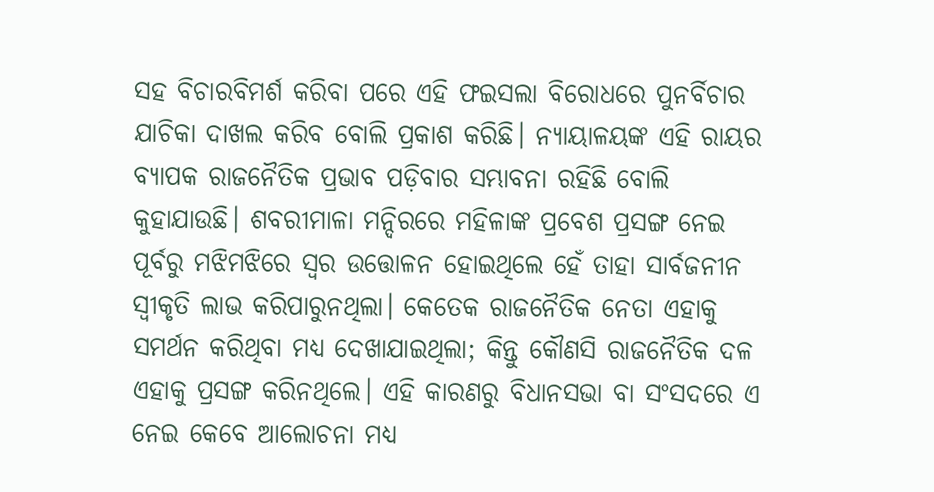ସହ ବିଚାରବିମର୍ଶ କରିବା ପରେ ଏହି ଫଇସଲା ବିରୋଧରେ ପୁନର୍ବିଚାର ଯାଚିକା ଦାଖଲ କରିବ ବୋଲି ପ୍ରକାଶ କରିଛି। ନ୍ୟାୟାଳୟଙ୍କ ଏହି ରାୟର ବ୍ୟାପକ ରାଜନୈତିକ ପ୍ରଭାବ ପଡ଼ିବାର ସମ୍ଭାବନା ରହିଛି ବୋଲି କୁହାଯାଉଛି। ଶବରୀମାଳା ମନ୍ଦିରରେ ମହିଳାଙ୍କ ପ୍ରବେଶ ପ୍ରସଙ୍ଗ ନେଇ ପୂର୍ବରୁ ମଝିମଝିରେ ସ୍ବର ଉତ୍ତୋଳନ ହୋଇଥିଲେ ହେଁ ତାହା ସାର୍ବଜନୀନ ସ୍ବୀକୃତି ଲାଭ କରିପାରୁନଥିଲା। କେତେକ ରାଜନୈତିକ ନେତା ଏହାକୁ ସମର୍ଥନ କରିଥିବା ମଧ୍ୟ ଦେଖାଯାଇଥିଲା; କିନ୍ତୁ କୌଣସି ରାଜନୈତିକ ଦଳ ଏହାକୁ ପ୍ରସଙ୍ଗ କରିନଥିଲେ। ଏହି କାରଣରୁ ବିଧାନସଭା ବା ସଂସଦରେ ଏ ନେଇ କେବେ ଆଲୋଚନା ମଧ୍ୟ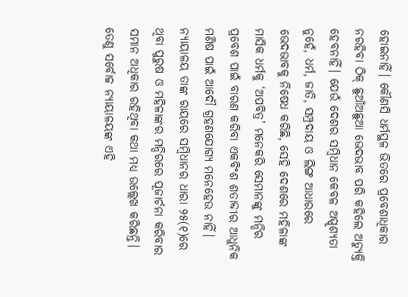ହୋଇନାହିଁ। କୌଣସି ଧର୍ମସ୍ଥଳ ଭିତରେ ପ୍ରବେଶାଧିକାର ନରହିବା ଠିକ୍ ଛୁଆଁଅଛୁଆ ଭେଦଭାବ ପରି କହିଲେ ଅତ୍ୟୁକ୍ତି ହେବନାହିଁ। ଯେଉଁ ଦେଶର ସମ୍ବିଧାନ କେବଳ ଅସ୍ପୃଶ୍ୟତା ନୁହେଁ, ଧର୍ମ, ଜାତି, ସମ୍ପ୍ରଦାୟ ଓ ଲିଙ୍ଗ ଆଧାରରେ ଭେଦଭାବକୁ ନିଷେଧ କରିଛି, ସେହି ଦେଶରେ ମହିଳାଙ୍କ ମାସିକ ଧର୍ମକୁ ‘ଅପବିତ୍ର’ ମନେକରି ସେମାନଙ୍କୁ ମନ୍ଦିର ପ୍ରବେଶ ପାଇଁ ବାରଣ କରିବା ଏକବିଂଶ ଶତାବ୍ଦୀର ଆଧୁନିକ ମଣିଷ ପାଇଁ ଆଦୌ ଗ୍ରହଣଯୋଗ୍ୟ ମନେହେଉ ନାହିଁ। ନ୍ୟାୟାଳୟ ତାଙ୍କ ରାୟରେ ସମ୍ବିଧାନର ଧାରା ୨୫(୧)ରେ ଥିବା ପୁରୁ‌ଷ ଓ ମହିଳାଙ୍କର ମନ୍ଦିରରେ ପୂଜାର୍ଚନା କରିବାର ସମାନ ଅଧିକାର ରହିଥିବା କଥା ମଧ୍ୟ ଉଲ୍ଲେଖ କରିଛନ୍ତି। ତେଣୁ ସର୍ବୋଚ୍ଚ ନ୍ୟାୟାଳୟଙ୍କ ଏହି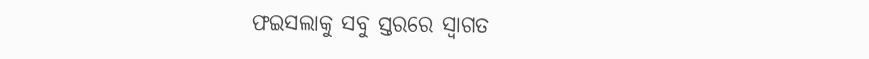ଫଇସଲାକୁ ସବୁ ସ୍ତରରେ ସ୍ବାଗତ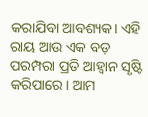କରାଯିବା ଆବଶ୍ୟକ। ଏହି ରାୟ ଆଉ ଏକ ବଡ଼ ପରମ୍ପରା ପ୍ରତି ଆହ୍ବାନ ସୃଷ୍ଟି କରିପାରେ। ଆମ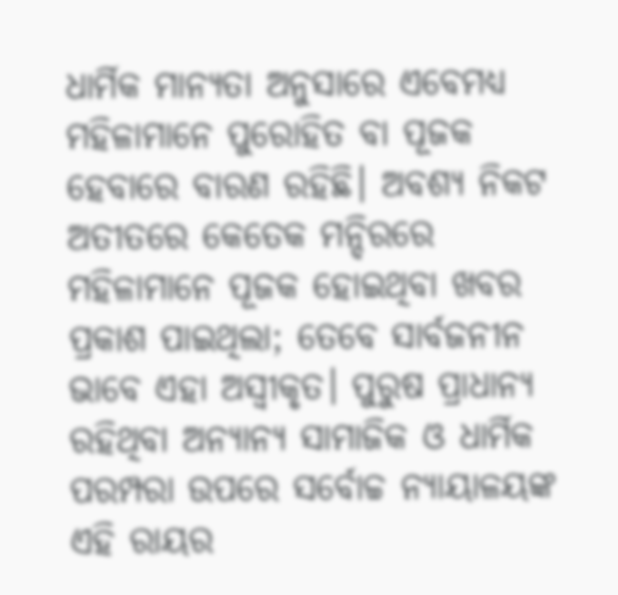ଧାର୍ମିକ ମାନ୍ୟତା ଅନୁସାରେ ଏବେମଧ୍ୟ ମହିଳାମାନେ ପୁରୋହିତ ବା ପୂଜକ ହେବାରେ ବାରଣ ରହିଛି। ଅବଶ୍ୟ ନିକଟ ଅତୀତରେ କେତେକ ମନ୍ଦିରରେ ମହିଳାମାନେ ପୂଜକ ହୋଇଥିବା ଖବର ପ୍ରକାଶ ପାଇଥିଲା; ତେବେ ସାର୍ବଜନୀନ ଭାବେ ଏହା ଅସ୍ବୀକୃତ। ପୁରୁଷ ପ୍ରାଧାନ୍ୟ ରହିଥିବା ଅନ୍ୟାନ୍ୟ ସାମାଜିକ ଓ ଧାର୍ମିକ ପରମ୍ପରା ଉପରେ ସର୍ବୋଚ୍ଚ ନ୍ୟାୟାଳୟଙ୍କ ଏହି ରାୟର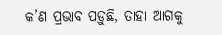କ’ଣ ପ୍ରଭାବ ପଡ଼ୁଛି, ତାହା ଆଗକୁ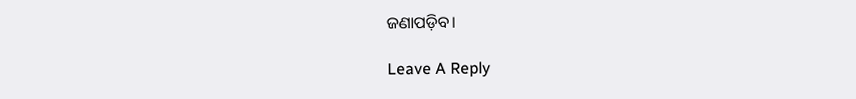ଜଣାପଡ଼ିବ।

Leave A Reply